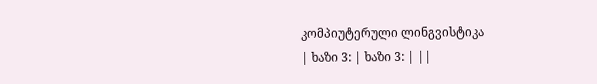კომპიუტერული ლინგვისტიკა
| ხაზი 3: | ხაზი 3: | ||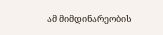ამ მიმდინარეობის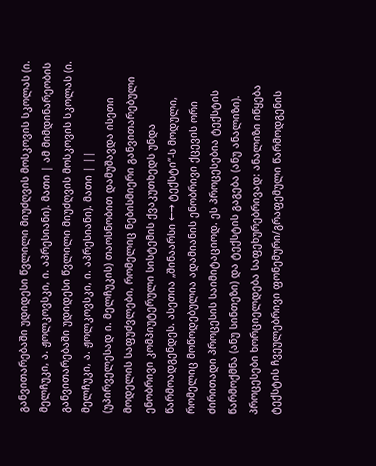განვითარებაში უდიდესი წვლილი მიუძღვის მოსკოვის სკოლას (ი. მელჩუკი, ა. ჟოლკოვსკი, ი. აპრესიანი). მათი | ამ მიმდინარეობის განვითარებაში უდიდესი წვლილი მიუძღვის მოსკოვის სკოლას (ი. მელჩუკი, ა. ჟოლკოვსკი, ი. აპრესიანი). მათი | ||
(უპირველესად ი. მელჩუკის) თაოსნობით დამუშავდა ისეთი მოდელის საფუძვლები, რომელიც ნებისმიერი განვითარებული ენობრივი კომპიუტერული სისტემის ქვაკუთხედს უნდა წარმოადგენდეს. ასეთია „შინაარსი ←→ ტექსტი“-ს მოდული, რომელიც მოწოდებულია ადამიანის ენობრივი ქცევის ორი ძირითადი პროცესის საიმიტაციოდ. ეს პროცესებია ტექსტის წარმოქმნა (ანუ სინთეზი) და ტექსტის გაგება (ანუ ანალიზი). პროცესები ხორციელდება საფეხურებრივად: ანალიზი იწყება ტექსტის ჩვეულებრივი ფონემური/გრაფემული წარმოდგენის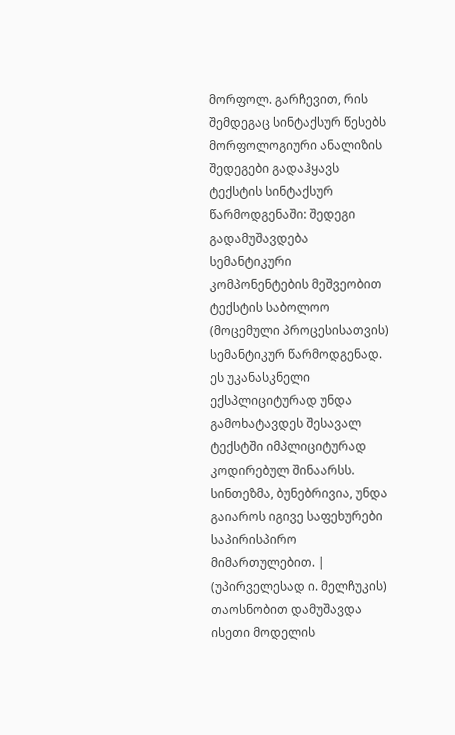მორფოლ. გარჩევით, რის შემდეგაც სინტაქსურ წესებს მორფოლოგიური ანალიზის შედეგები გადაჰყავს ტექსტის სინტაქსურ წარმოდგენაში: შედეგი გადამუშავდება სემანტიკური კომპონენტების მეშვეობით ტექსტის საბოლოო (მოცემული პროცესისათვის) სემანტიკურ წარმოდგენად. ეს უკანასკნელი ექსპლიციტურად უნდა გამოხატავდეს შესავალ ტექსტში იმპლიციტურად კოდირებულ შინაარსს. სინთეზმა, ბუნებრივია, უნდა გაიაროს იგივე საფეხურები საპირისპირო მიმართულებით. | (უპირველესად ი. მელჩუკის) თაოსნობით დამუშავდა ისეთი მოდელის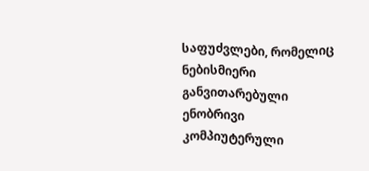საფუძვლები, რომელიც ნებისმიერი განვითარებული ენობრივი კომპიუტერული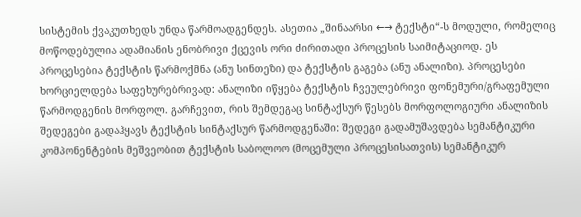სისტემის ქვაკუთხედს უნდა წარმოადგენდეს. ასეთია „შინაარსი ←→ ტექსტი“-ს მოდული, რომელიც მოწოდებულია ადამიანის ენობრივი ქცევის ორი ძირითადი პროცესის საიმიტაციოდ. ეს პროცესებია ტექსტის წარმოქმნა (ანუ სინთეზი) და ტექსტის გაგება (ანუ ანალიზი). პროცესები ხორციელდება საფეხურებრივად: ანალიზი იწყება ტექსტის ჩვეულებრივი ფონემური/გრაფემული წარმოდგენის მორფოლ. გარჩევით, რის შემდეგაც სინტაქსურ წესებს მორფოლოგიური ანალიზის შედეგები გადაჰყავს ტექსტის სინტაქსურ წარმოდგენაში: შედეგი გადამუშავდება სემანტიკური კომპონენტების მეშვეობით ტექსტის საბოლოო (მოცემული პროცესისათვის) სემანტიკურ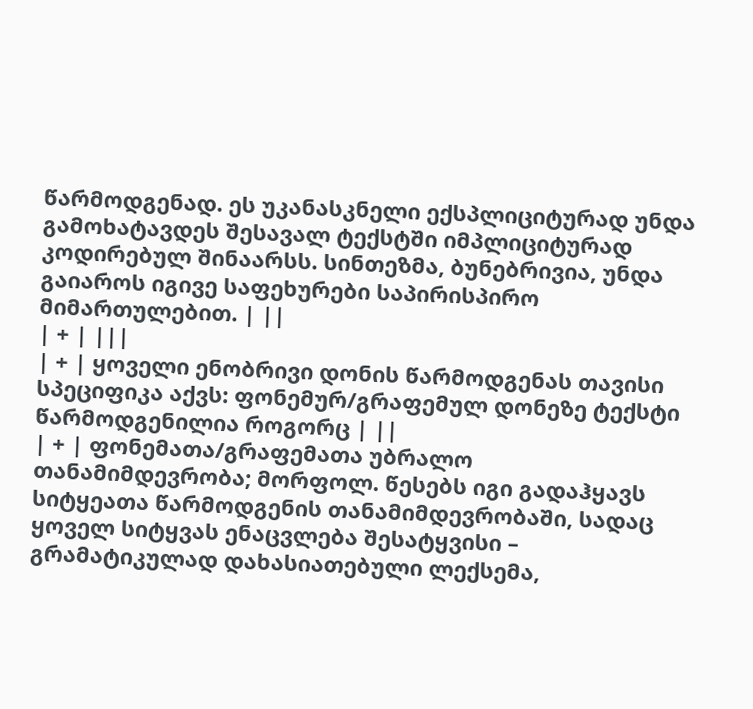წარმოდგენად. ეს უკანასკნელი ექსპლიციტურად უნდა გამოხატავდეს შესავალ ტექსტში იმპლიციტურად კოდირებულ შინაარსს. სინთეზმა, ბუნებრივია, უნდა გაიაროს იგივე საფეხურები საპირისპირო მიმართულებით. | ||
| + | |||
| + | ყოველი ენობრივი დონის წარმოდგენას თავისი სპეციფიკა აქვს: ფონემურ/გრაფემულ დონეზე ტექსტი წარმოდგენილია როგორც | ||
| + | ფონემათა/გრაფემათა უბრალო თანამიმდევრობა; მორფოლ. წესებს იგი გადაჰყავს სიტყეათა წარმოდგენის თანამიმდევრობაში, სადაც ყოველ სიტყვას ენაცვლება შესატყვისი – გრამატიკულად დახასიათებული ლექსემა,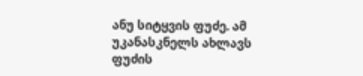ანუ სიტყვის ფუძე. ამ უკანასკნელს ახლავს ფუძის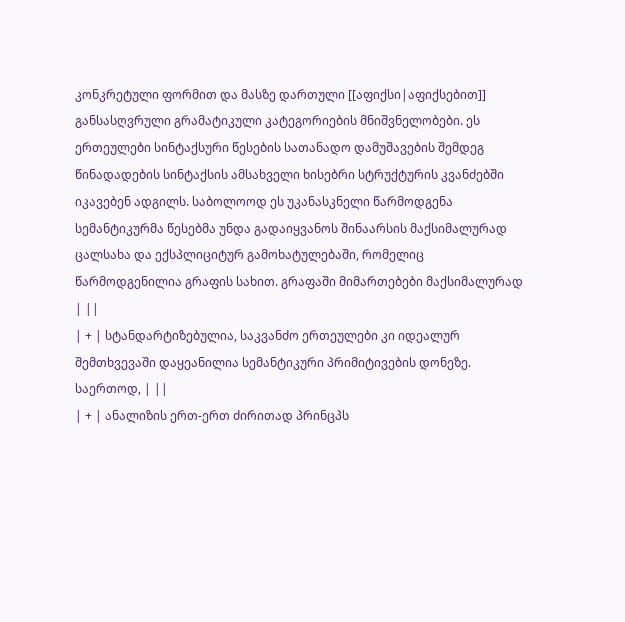კონკრეტული ფორმით და მასზე დართული [[აფიქსი|აფიქსებით]] განსასღვრული გრამატიკული კატეგორიების მნიშვნელობები. ეს ერთეულები სინტაქსური წესების სათანადო დამუშავების შემდეგ წინადადების სინტაქსის ამსახველი ხისებრი სტრუქტურის კვანძებში იკავებენ ადგილს. საბოლოოდ ეს უკანასკნელი წარმოდგენა სემანტიკურმა წესებმა უნდა გადაიყვანოს შინაარსის მაქსიმალურად ცალსახა და ექსპლიციტურ გამოხატულებაში, რომელიც წარმოდგენილია გრაფის სახით. გრაფაში მიმართებები მაქსიმალურად | ||
| + | სტანდარტიზებულია, საკვანძო ერთეულები კი იდეალურ შემთხვევაში დაყეანილია სემანტიკური პრიმიტივების დონეზე. საერთოდ, | ||
| + | ანალიზის ერთ-ერთ ძირითად პრინცპს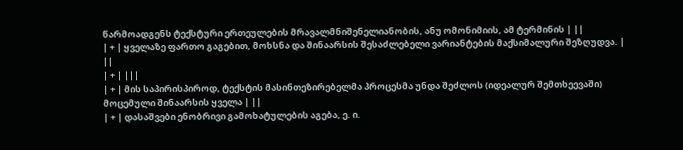წარმოადგენს ტექსტური ერთეულების მრავალმნიშენელიანობის, ანუ ომონიმიის, ამ ტერმინის | ||
| + | ყველაზე ფართო გაგებით, მოხსნა და შინაარსის შესაძლებელი ვარიანტების მაქსიმალური შეზღუდვა. | ||
| + | |||
| + | მის საპირისპიროდ, ტექსტის მასინთეზირებელმა პროცესმა უნდა შეძლოს (იდეალურ შემთხეევაში) მოცემული შინაარსის ყველა | ||
| + | დასაშვები ენობრივი გამოხატულების აგება, ე. ი.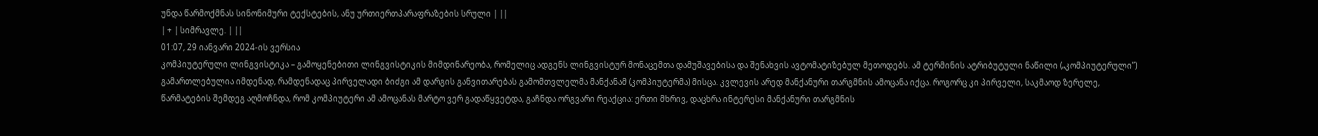უნდა წარმოქმნას სინონიმური ტექსტების, ანუ ურთიერთპარაფრაზების სრული | ||
| + | სიმრავლე. | ||
01:07, 29 იანვარი 2024-ის ვერსია
კომპიუტერული ლინგვისტიკა – გამოყენებითი ლინგვისტიკის მიმდინარეობა, რომელიც ადგენს ლინგვისტურ მონაცემთა დამუშავებისა და შენახვის ავტომატიზებულ მეთოდებს. ამ ტერმინის ატრიბუტული ნაწილი („კომპიუტერული”) გამართლებულია იმდენად, რამდენადაც პირველადი ბიძგი ამ დარგის განვითარებას გამომთვლელმა მანქანამ (კომპიუტერმა) მისცა. კვლევის არედ მანქანური თარგმნის ამოცანა იქცა. როგორც კი პირველი, საკმაოდ ზერელე, წარმატების შემდეგ აღმოჩნდა, რომ კომპიუტერი ამ ამოცანას მარტო ვერ გადაწყვეტდა, გაჩნდა ორგვარი რეაქცია: ერთი მხრივ, დაცხრა ინტერესი მანქანური თარგმნის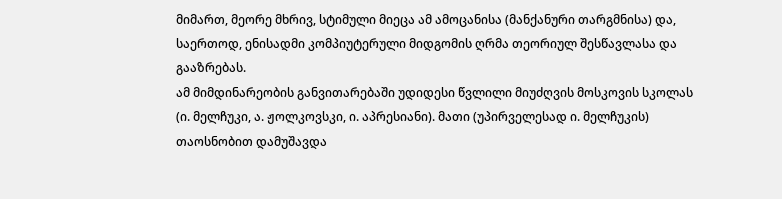მიმართ, მეორე მხრივ, სტიმული მიეცა ამ ამოცანისა (მანქანური თარგმნისა) და, საერთოდ, ენისადმი კომპიუტერული მიდგომის ღრმა თეორიულ შესწავლასა და გააზრებას.
ამ მიმდინარეობის განვითარებაში უდიდესი წვლილი მიუძღვის მოსკოვის სკოლას (ი. მელჩუკი, ა. ჟოლკოვსკი, ი. აპრესიანი). მათი (უპირველესად ი. მელჩუკის) თაოსნობით დამუშავდა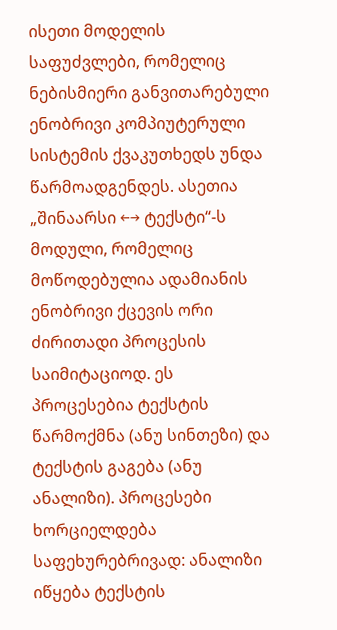ისეთი მოდელის საფუძვლები, რომელიც ნებისმიერი განვითარებული ენობრივი კომპიუტერული სისტემის ქვაკუთხედს უნდა წარმოადგენდეს. ასეთია „შინაარსი ←→ ტექსტი“-ს მოდული, რომელიც მოწოდებულია ადამიანის ენობრივი ქცევის ორი ძირითადი პროცესის საიმიტაციოდ. ეს პროცესებია ტექსტის წარმოქმნა (ანუ სინთეზი) და ტექსტის გაგება (ანუ ანალიზი). პროცესები ხორციელდება საფეხურებრივად: ანალიზი იწყება ტექსტის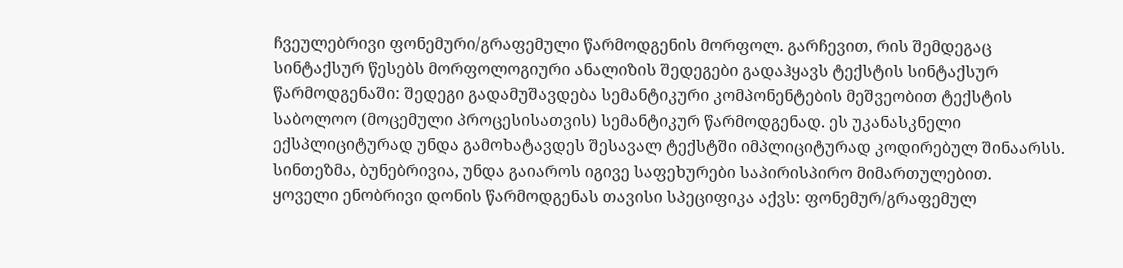ჩვეულებრივი ფონემური/გრაფემული წარმოდგენის მორფოლ. გარჩევით, რის შემდეგაც სინტაქსურ წესებს მორფოლოგიური ანალიზის შედეგები გადაჰყავს ტექსტის სინტაქსურ წარმოდგენაში: შედეგი გადამუშავდება სემანტიკური კომპონენტების მეშვეობით ტექსტის საბოლოო (მოცემული პროცესისათვის) სემანტიკურ წარმოდგენად. ეს უკანასკნელი ექსპლიციტურად უნდა გამოხატავდეს შესავალ ტექსტში იმპლიციტურად კოდირებულ შინაარსს. სინთეზმა, ბუნებრივია, უნდა გაიაროს იგივე საფეხურები საპირისპირო მიმართულებით.
ყოველი ენობრივი დონის წარმოდგენას თავისი სპეციფიკა აქვს: ფონემურ/გრაფემულ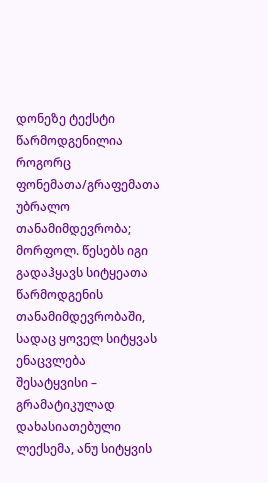დონეზე ტექსტი წარმოდგენილია როგორც ფონემათა/გრაფემათა უბრალო თანამიმდევრობა; მორფოლ. წესებს იგი გადაჰყავს სიტყეათა წარმოდგენის თანამიმდევრობაში, სადაც ყოველ სიტყვას ენაცვლება შესატყვისი – გრამატიკულად დახასიათებული ლექსემა, ანუ სიტყვის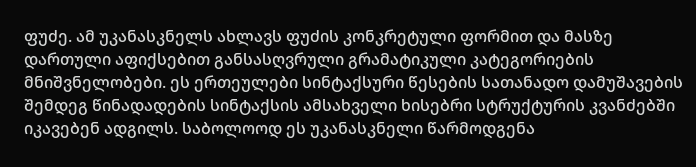ფუძე. ამ უკანასკნელს ახლავს ფუძის კონკრეტული ფორმით და მასზე დართული აფიქსებით განსასღვრული გრამატიკული კატეგორიების მნიშვნელობები. ეს ერთეულები სინტაქსური წესების სათანადო დამუშავების შემდეგ წინადადების სინტაქსის ამსახველი ხისებრი სტრუქტურის კვანძებში იკავებენ ადგილს. საბოლოოდ ეს უკანასკნელი წარმოდგენა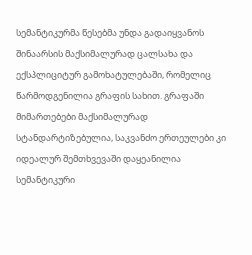სემანტიკურმა წესებმა უნდა გადაიყვანოს შინაარსის მაქსიმალურად ცალსახა და ექსპლიციტურ გამოხატულებაში, რომელიც წარმოდგენილია გრაფის სახით. გრაფაში მიმართებები მაქსიმალურად სტანდარტიზებულია, საკვანძო ერთეულები კი იდეალურ შემთხვევაში დაყეანილია სემანტიკური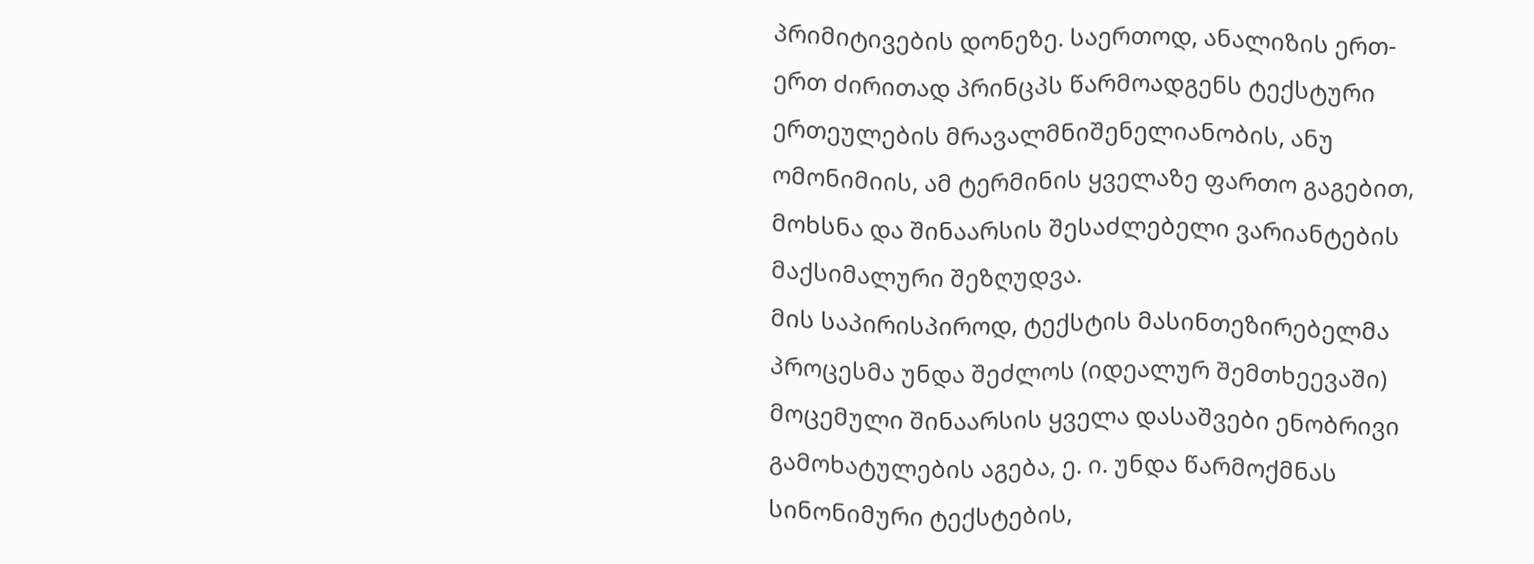პრიმიტივების დონეზე. საერთოდ, ანალიზის ერთ-ერთ ძირითად პრინცპს წარმოადგენს ტექსტური ერთეულების მრავალმნიშენელიანობის, ანუ ომონიმიის, ამ ტერმინის ყველაზე ფართო გაგებით, მოხსნა და შინაარსის შესაძლებელი ვარიანტების მაქსიმალური შეზღუდვა.
მის საპირისპიროდ, ტექსტის მასინთეზირებელმა პროცესმა უნდა შეძლოს (იდეალურ შემთხეევაში) მოცემული შინაარსის ყველა დასაშვები ენობრივი გამოხატულების აგება, ე. ი. უნდა წარმოქმნას სინონიმური ტექსტების,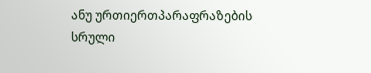ანუ ურთიერთპარაფრაზების სრული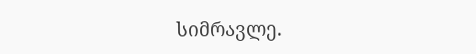სიმრავლე.